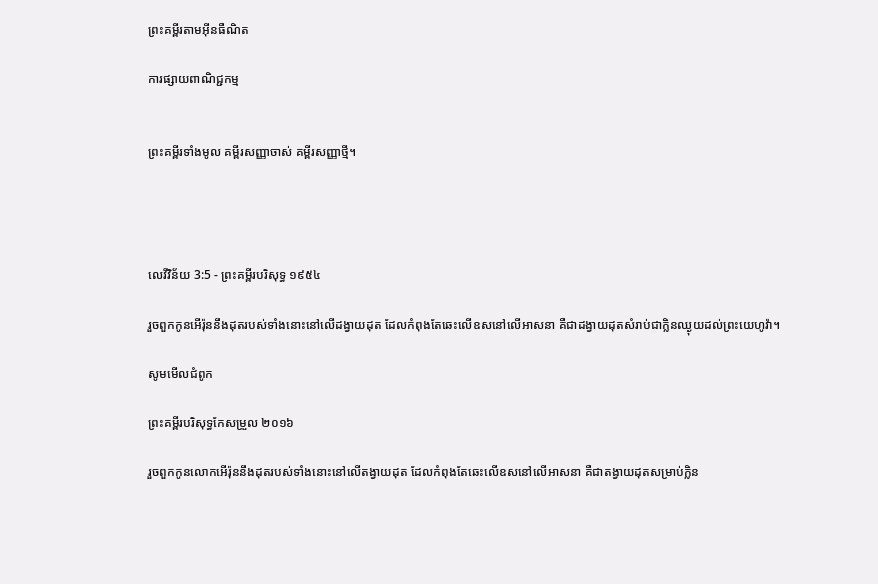ព្រះគម្ពីរតាមអ៊ីនធឺណិត

ការផ្សាយពាណិជ្ជកម្ម


ព្រះគម្ពីរទាំងមូល គម្ពីរសញ្ញាចាស់ គម្ពីរសញ្ញាថ្មី។




លេវី‌វិន័យ 3:5 - ព្រះគម្ពីរបរិសុទ្ធ ១៩៥៤

រួចពួកកូនអើរ៉ុននឹងដុតរបស់ទាំងនោះនៅលើដង្វាយដុត ដែលកំពុងតែឆេះលើឧសនៅលើអាសនា គឺជាដង្វាយដុតសំរាប់ជាក្លិនឈ្ងុយដល់ព្រះ‌យេហូវ៉ា។

សូមមើលជំពូក

ព្រះគម្ពីរបរិសុទ្ធកែសម្រួល ២០១៦

រួចពួកកូនលោកអើរ៉ុននឹងដុតរបស់ទាំងនោះនៅលើតង្វាយដុត ដែលកំពុងតែឆេះលើឧសនៅលើអាសនា គឺជាតង្វាយដុតសម្រាប់ក្លិន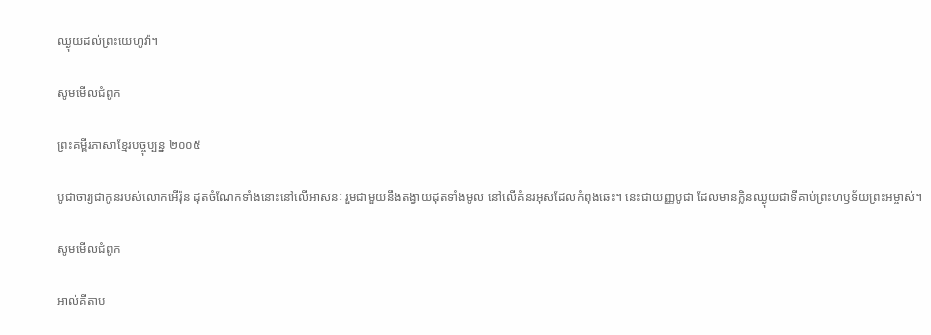ឈ្ងុយដល់ព្រះ‌យេហូវ៉ា។

សូមមើលជំពូក

ព្រះគម្ពីរភាសាខ្មែរបច្ចុប្បន្ន ២០០៥

បូជា‌ចារ្យជាកូនរបស់លោកអើរ៉ុន ដុតចំណែកទាំងនោះនៅលើអាសនៈ រួមជាមួយនឹងតង្វាយដុតទាំងមូល នៅលើគំនរអុសដែលកំពុងឆេះ។ នេះជាយញ្ញ‌បូជា ដែលមានក្លិនឈ្ងុយជាទីគាប់ព្រះ‌ហឫទ័យព្រះ‌អម្ចាស់។

សូមមើលជំពូក

អាល់គីតាប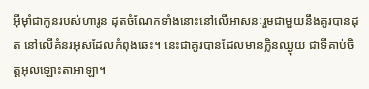អ៊ីមុាំជាកូនរបស់ហារូន ដុតចំណែកទាំងនោះនៅលើអាសនៈរួមជាមួយនឹងគូរបានដុត នៅលើគំនរអុសដែលកំពុងឆេះ។ នេះជាគូរបានដែលមានក្លិនឈ្ងុយ ជាទីគាប់ចិត្តអុលឡោះ‌តាអាឡា។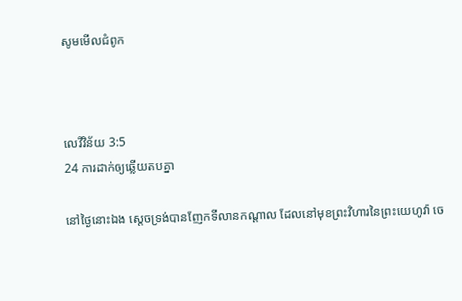សូមមើលជំពូក



លេវី‌វិន័យ 3:5
24 ការដាក់ឲ្យឆ្លើយតបគ្នា

នៅថ្ងៃនោះឯង ស្តេចទ្រង់បានញែកទីលានកណ្តាល ដែលនៅមុខព្រះ‌វិហារនៃព្រះ‌យេហូវ៉ា ចេ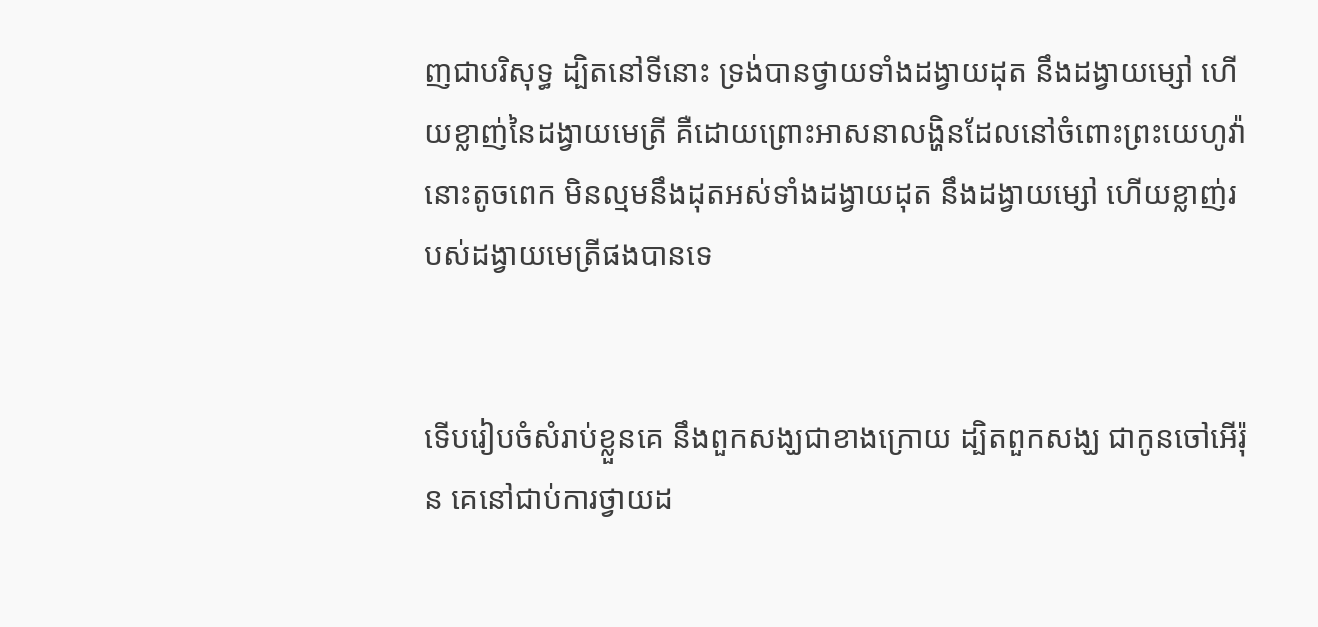ញជាបរិសុទ្ធ ដ្បិតនៅទីនោះ ទ្រង់បានថ្វាយទាំងដង្វាយដុត នឹងដង្វាយម្សៅ ហើយខ្លាញ់នៃដង្វាយមេត្រី គឺដោយព្រោះអាសនាលង្ហិនដែលនៅចំពោះព្រះ‌យេហូវ៉ានោះតូចពេក មិនល្មមនឹងដុតអស់ទាំងដង្វាយដុត នឹងដង្វាយម្សៅ ហើយខ្លាញ់របស់ដង្វាយមេត្រីផងបានទេ


ទើបរៀបចំសំរាប់ខ្លួនគេ នឹងពួកសង្ឃជាខាងក្រោយ ដ្បិតពួកសង្ឃ ជាកូនចៅអើរ៉ុន គេនៅជាប់ការថ្វាយដ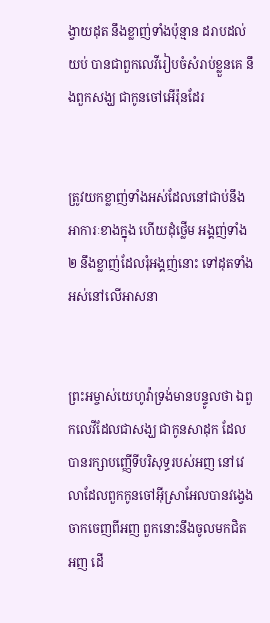ង្វាយដុត នឹងខ្លាញ់ទាំងប៉ុន្មាន ដរាបដល់យប់ បានជាពួកលេវីរៀបចំសំរាប់ខ្លួនគេ នឹងពួកសង្ឃ ជាកូនចៅអើរ៉ុនដែរ


ត្រូវយកខ្លាញ់ទាំងអស់ដែលនៅជាប់នឹងអាការៈខាងក្នុង ហើយដុំថ្លើម អង្គញ់ទាំង២ នឹងខ្លាញ់ដែលរុំអង្គញ់នោះ ទៅដុតទាំងអស់នៅលើអាសនា


ព្រះ‌អម្ចាស់យេហូវ៉ាទ្រង់មានបន្ទូលថា ឯពួកលេវីដែលជាសង្ឃ ជាកូនសាដុក ដែលបានរក្សាបញ្ញើទីបរិសុទ្ធរបស់អញ នៅវេលាដែលពួកកូនចៅអ៊ីស្រាអែលបានវង្វេងចាកចេញពីអញ ពួកនោះនឹងចូលមកជិតអញ ដើ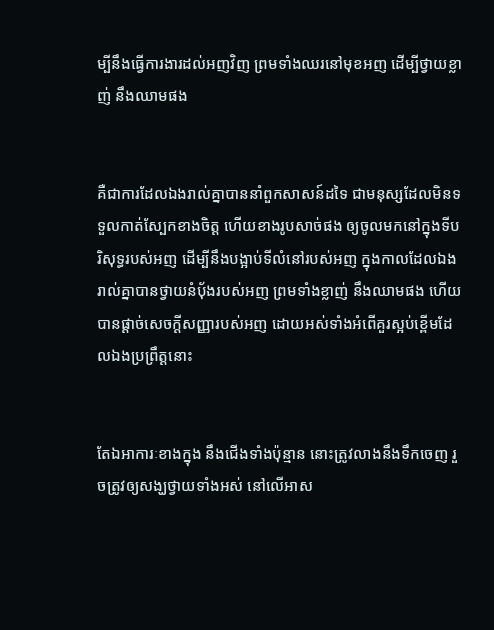ម្បីនឹងធ្វើការ‌ងារដល់អញវិញ ព្រមទាំងឈរនៅមុខអញ ដើម្បីថ្វាយខ្លាញ់ នឹងឈាមផង


គឺជាការដែលឯងរាល់គ្នាបាននាំពួកសាសន៍ដទៃ ជាមនុស្សដែលមិនទទួលកាត់ស្បែកខាងចិត្ត ហើយខាងរូបសាច់ផង ឲ្យចូលមកនៅក្នុងទីបរិសុទ្ធរបស់អញ ដើម្បីនឹងបង្អាប់ទីលំនៅរបស់អញ ក្នុងកាលដែលឯងរាល់គ្នាបានថ្វាយនំបុ័ងរបស់អញ ព្រមទាំងខ្លាញ់ នឹងឈាមផង ហើយបានផ្តាច់សេចក្ដីសញ្ញារបស់អញ ដោយអស់ទាំងអំពើគួរស្អប់ខ្ពើមដែលឯងប្រព្រឹត្តនោះ


តែឯអាការៈខាងក្នុង នឹងជើងទាំងប៉ុន្មាន នោះត្រូវលាងនឹងទឹកចេញ រួចត្រូវឲ្យសង្ឃថ្វាយទាំងអស់ នៅលើអាស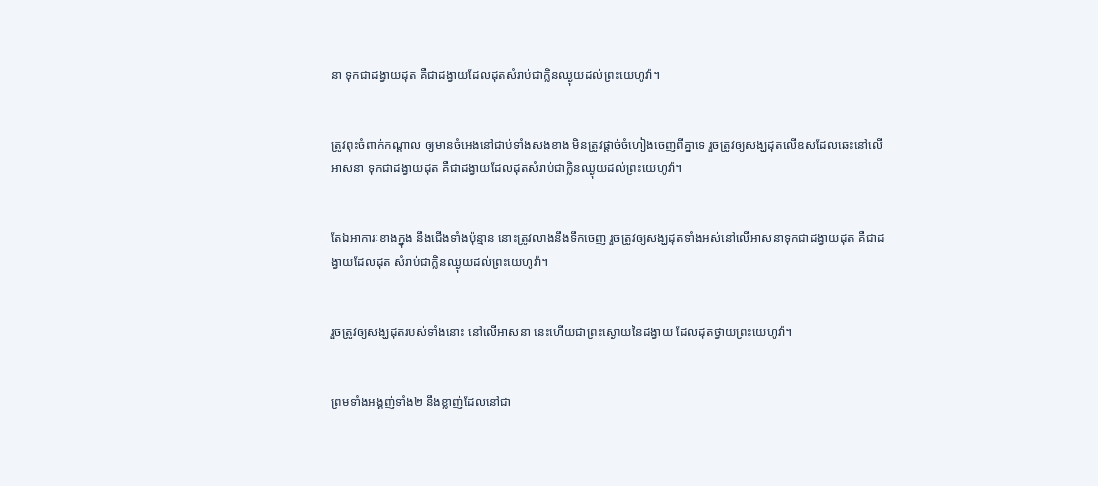នា ទុកជាដង្វាយដុត គឺជាដង្វាយដែលដុតសំរាប់ជាក្លិនឈ្ងុយដល់ព្រះ‌យេហូវ៉ា។


ត្រូវពុះចំពាក់‌កណ្តាល ឲ្យមានចំអេងនៅជាប់ទាំងសងខាង មិនត្រូវផ្តាច់ចំហៀងចេញពីគ្នាទេ រួចត្រូវឲ្យសង្ឃដុតលើឧសដែលឆេះនៅលើអាសនា ទុកជាដង្វាយដុត គឺជាដង្វាយដែលដុតសំរាប់ជាក្លិនឈ្ងុយដល់ព្រះ‌យេហូវ៉ា។


តែឯអាការៈខាងក្នុង នឹងជើងទាំងប៉ុន្មាន នោះត្រូវលាងនឹងទឹកចេញ រួចត្រូវឲ្យសង្ឃដុតទាំងអស់នៅលើអាសនាទុកជាដង្វាយដុត គឺជាដង្វាយដែលដុត សំរាប់ជាក្លិនឈ្ងុយដល់ព្រះ‌យេហូវ៉ា។


រួចត្រូវឲ្យសង្ឃដុតរបស់ទាំងនោះ នៅលើអាសនា នេះហើយជាព្រះ‌ស្ងោយនៃដង្វាយ ដែលដុតថ្វាយព្រះ‌យេហូវ៉ា។


ព្រមទាំងអង្គញ់ទាំង២ នឹងខ្លាញ់ដែលនៅជា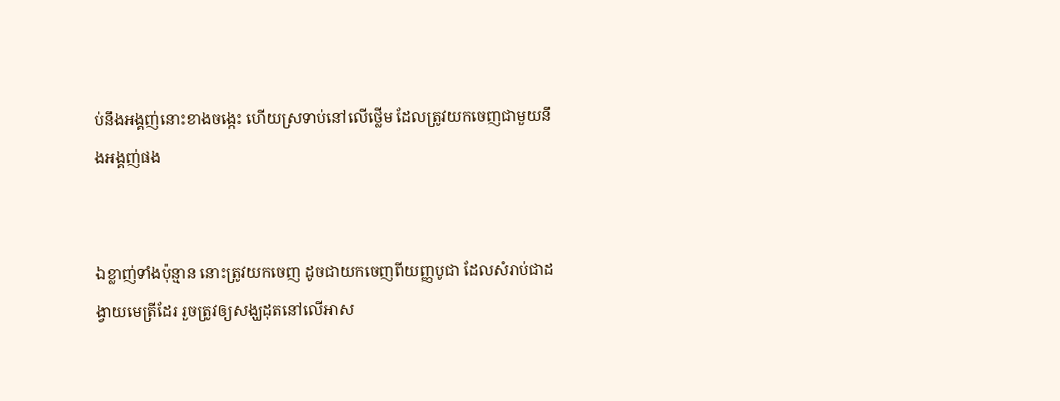ប់នឹងអង្គញ់នោះខាងចង្កេះ ហើយស្រទាប់នៅលើថ្លើម ដែលត្រូវយកចេញជាមួយនឹងអង្គញ់ផង


ឯខ្លាញ់ទាំងប៉ុន្មាន នោះត្រូវយកចេញ ដូចជាយកចេញពីយញ្ញ‌បូជា ដែលសំរាប់ជាដង្វាយមេត្រីដែរ រួចត្រូវឲ្យសង្ឃដុតនៅលើអាស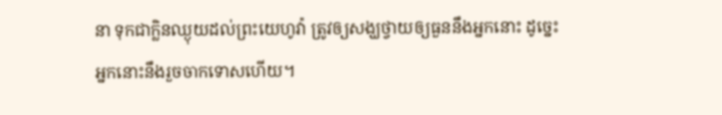នា ទុកជាក្លិនឈ្ងុយដល់ព្រះ‌យេហូវ៉ា ត្រូវឲ្យសង្ឃថ្វាយឲ្យធួននឹងអ្នកនោះ ដូច្នេះ អ្នកនោះនឹងរួចចាកទោសហើយ។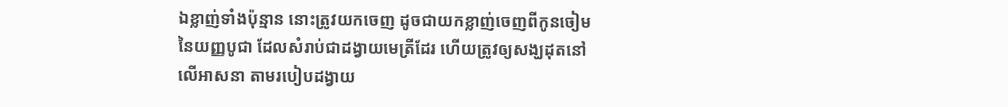ឯខ្លាញ់ទាំងប៉ុន្មាន នោះត្រូវយកចេញ ដូចជាយកខ្លាញ់ចេញពីកូនចៀមនៃយញ្ញ‌បូជា ដែលសំរាប់ជាដង្វាយមេត្រីដែរ ហើយត្រូវឲ្យសង្ឃដុតនៅលើអាសនា តាមរបៀបដង្វាយ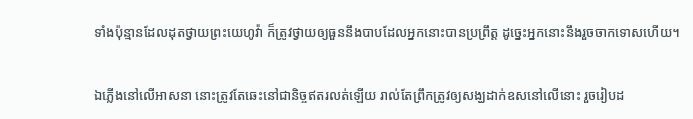ទាំងប៉ុន្មានដែលដុតថ្វាយព្រះ‌យេហូវ៉ា ក៏ត្រូវថ្វាយឲ្យធួននឹងបាបដែលអ្នកនោះបានប្រព្រឹត្ត ដូច្នេះអ្នកនោះនឹងរួចចាកទោសហើយ។


ឯភ្លើងនៅលើអាសនា នោះត្រូវតែឆេះនៅជានិច្ចឥតរលត់ឡើយ រាល់តែព្រឹកត្រូវឲ្យសង្ឃដាក់ឧសនៅលើនោះ រួចរៀបដ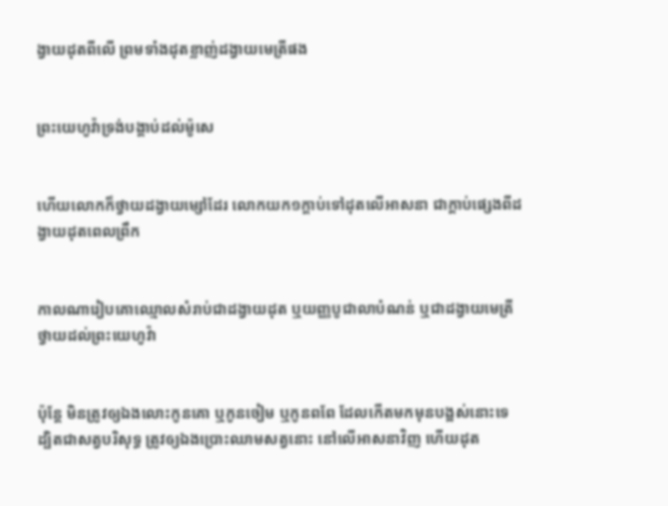ង្វាយដុតពីលើ ព្រមទាំងដុតខ្លាញ់ដង្វាយមេត្រីផង


ព្រះ‌យេហូវ៉ាទ្រង់បង្គាប់ដល់ម៉ូសេ


ហើយលោកក៏ថ្វាយដង្វាយម្សៅដែរ លោកយក១ក្តាប់ទៅដុតលើអាសនា ជាក្តាប់ផ្សេងពីដង្វាយដុតពេលព្រឹក


កាលណារៀបគោឈ្មោលសំរាប់ជាដង្វាយដុត ឬយញ្ញ‌បូជាលាបំណន់ ឬជាដង្វាយមេត្រីថ្វាយដល់ព្រះ‌យេហូវ៉ា


ប៉ុន្តែ មិនត្រូវឲ្យឯងលោះកូនគោ ឬកូនចៀម ឬកូនពពែ ដែលកើតមកមុនបង្អស់នោះទេ ដ្បិតជាសត្វបរិសុទ្ធ ត្រូវឲ្យឯងប្រោះឈាមសត្វនោះ នៅលើអាសនាវិញ ហើយដុត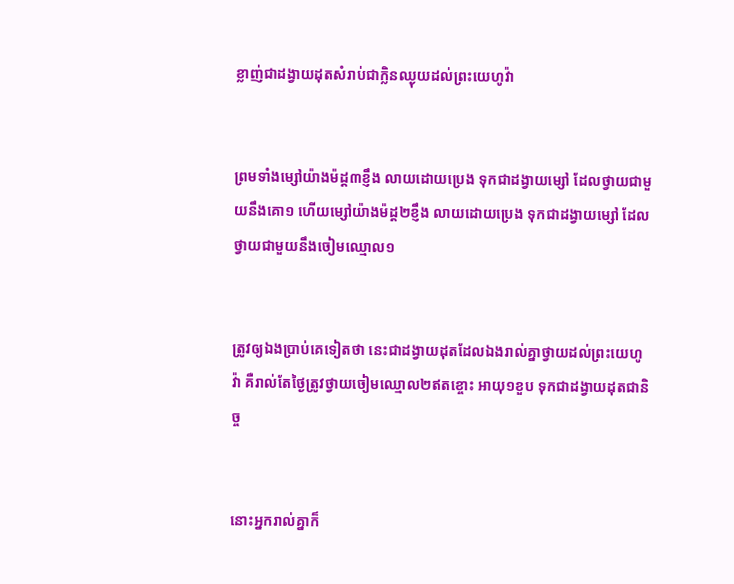ខ្លាញ់ជាដង្វាយដុតសំរាប់ជាក្លិនឈ្ងុយដល់ព្រះ‌យេហូវ៉ា


ព្រមទាំងម្សៅយ៉ាងម៉ដ្ត៣ខ្ញឹង លាយដោយប្រេង ទុកជាដង្វាយម្សៅ ដែលថ្វាយជាមួយនឹងគោ១ ហើយម្សៅយ៉ាងម៉ដ្ត២ខ្ញឹង លាយដោយប្រេង ទុកជាដង្វាយម្សៅ ដែលថ្វាយជាមួយនឹងចៀមឈ្មោល១


ត្រូវឲ្យឯងប្រាប់គេទៀតថា នេះជាដង្វាយដុតដែលឯងរាល់គ្នាថ្វាយដល់ព្រះ‌យេហូវ៉ា គឺរាល់តែថ្ងៃត្រូវថ្វាយចៀមឈ្មោល២ឥតខ្ចោះ អាយុ១ខួប ទុកជាដង្វាយដុតជានិច្ច


នោះអ្នករាល់គ្នាក៏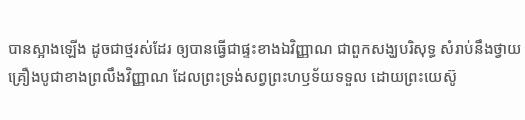បានស្អាងឡើង ដូចជាថ្មរស់ដែរ ឲ្យបានធ្វើជាផ្ទះខាងឯវិញ្ញាណ ជាពួកសង្ឃបរិសុទ្ធ សំរាប់នឹងថ្វាយគ្រឿងបូជាខាងព្រលឹងវិញ្ញាណ ដែលព្រះ‌ទ្រង់សព្វព្រះ‌ហឫទ័យទទួល ដោយព្រះ‌យេស៊ូ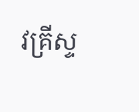វគ្រីស្ទ